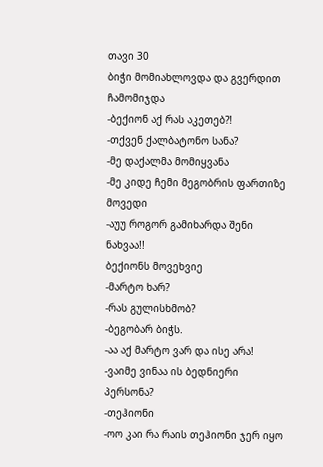თავი 30
ბიჭი მომიახლოვდა და გვერდით ჩამომიჯდა
-ბექიონ აქ რას აკეთებ?!
-თქვენ ქალბატონო სანა?
-მე დაქალმა მომიყვანა
-მე კიდე ჩემი მეგობრის ფართიზე მოვედი
-აუუ როგორ გამიხარდა შენი ნახვაა!!
ბექიონს მოვეხვიე
-მარტო ხარ?
-რას გულისხმობ?
-ბეგობარ ბიჭს.
-აა აქ მარტო ვარ და ისე არა!
-ვაიმე ვინაა ის ბედნიერი პერსონა?
-თეჰიონი
-ოო კაი რა რაის თეჰიონი ჯერ იყო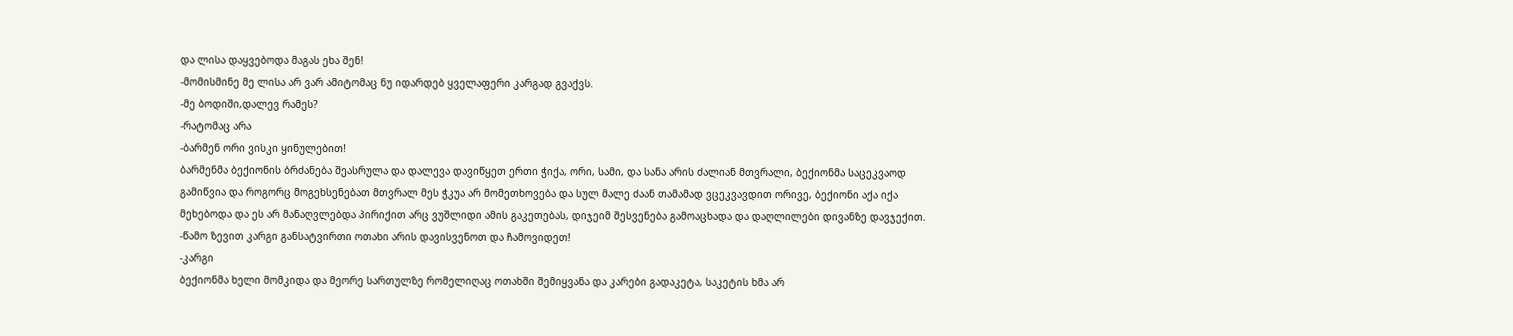და ლისა დაყვებოდა მაგას ეხა შენ!
-მომისმინე მე ლისა არ ვარ ამიტომაც ნუ იდარდებ ყველაფერი კარგად გვაქვს.
-მე ბოდიში,დალევ რამეს?
-რატომაც არა
-ბარმენ ორი ვისკი ყინულებით!
ბარმენმა ბექიონის ბრძანება შეასრულა და დალევა დავიწყეთ ერთი ჭიქა, ორი, სამი, და სანა არის ძალიან მთვრალი, ბექიონმა საცეკვაოდ გამიწვია და როგორც მოგეხსენებათ მთვრალ მეს ჭკუა არ მომეთხოვება და სულ მალე ძაან თამამად ვცეკვავდით ორივე, ბექიონი აქა იქა მეხებოდა და ეს არ მანაღვლებდა პირიქით არც ვუშლიდი ამის გაკეთებას, დიჯეიმ შესვენება გამოაცხადა და დაღლილები დივანზე დავჯექით.
-წამო ზევით კარგი განსატვირთი ოთახი არის დავისვენოთ და ჩამოვიდეთ!
-კარგი
ბექიონმა ხელი მომკიდა და მეორე სართულზე რომელიღაც ოთახში შემიყვანა და კარები გადაკეტა, საკეტის ხმა არ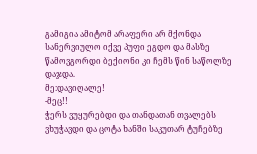გამიგია ამიტომ არაფერი არ მქონდა სანერვიულო იქვე პუფი ეგდო და მასზე წამოვგორდი ბექიონი კი ჩემს წინ საწოლზე დაჯდა.
მე:დავიღალე!
-მეც!!
ჭერს ვუყურებდი და თანდათან თვალებს ვხუჭავდი და ცოტა ხანში საკუთარ ტუჩებზე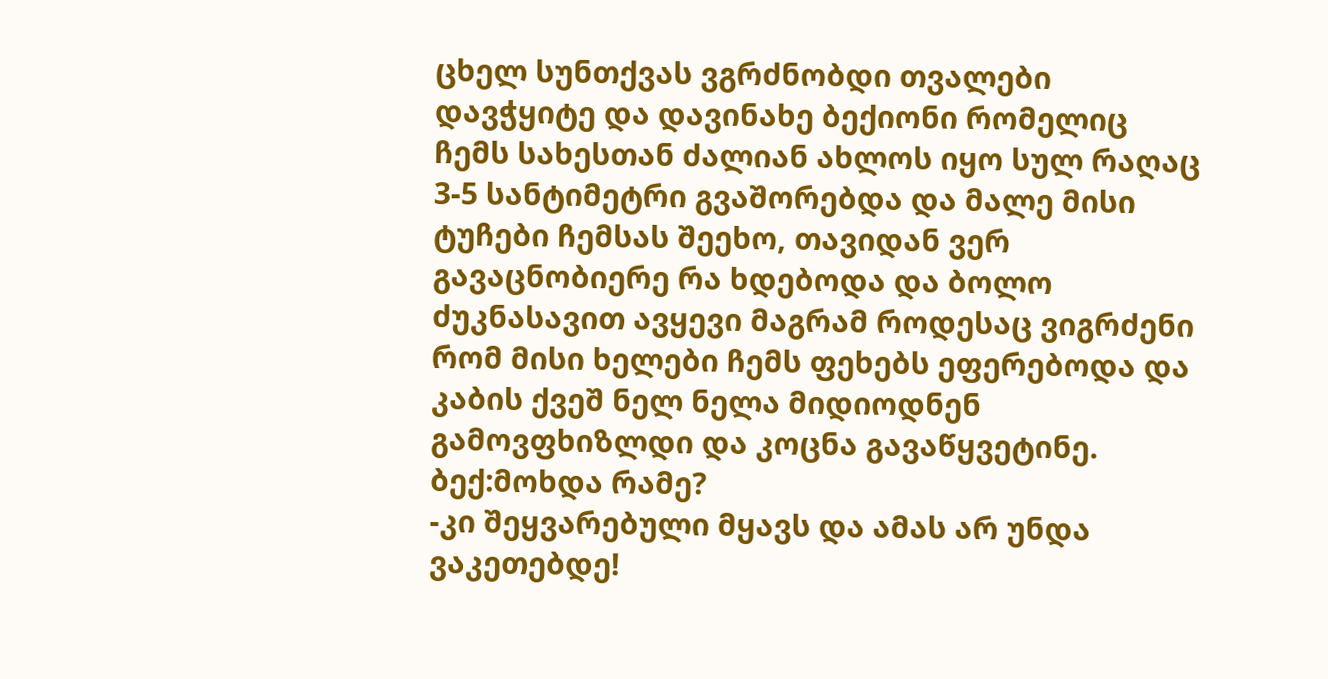ცხელ სუნთქვას ვგრძნობდი თვალები დავჭყიტე და დავინახე ბექიონი რომელიც ჩემს სახესთან ძალიან ახლოს იყო სულ რაღაც 3-5 სანტიმეტრი გვაშორებდა და მალე მისი ტუჩები ჩემსას შეეხო, თავიდან ვერ გავაცნობიერე რა ხდებოდა და ბოლო ძუკნასავით ავყევი მაგრამ როდესაც ვიგრძენი რომ მისი ხელები ჩემს ფეხებს ეფერებოდა და კაბის ქვეშ ნელ ნელა მიდიოდნენ გამოვფხიზლდი და კოცნა გავაწყვეტინე.
ბექ:მოხდა რამე?
-კი შეყვარებული მყავს და ამას არ უნდა ვაკეთებდე!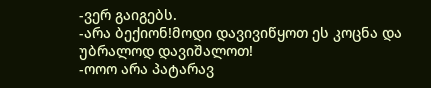-ვერ გაიგებს.
-არა ბექიონ!მოდი დავივიწყოთ ეს კოცნა და უბრალოდ დავიშალოთ!
-ოოო არა პატარავ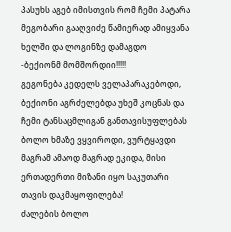პასუხს აგებ იმისთვის რომ ჩემი პატარა მეგობარი გააღვიძე წამიერად ამიყვანა ხელში და ლოგინზე დამაგდო
-ბექიონმ მომშორდიი!!!!!
გეგონება კედელს ველაპარაკებოდი, ბექიონი აგრძელებდა უხეშ კოცნას და ჩემი ტანსაცმლიგან განთავისუფლებას ბოლო ხმაზე ვყვიროდი, ვურტყავდი მაგრამ ამაოდ მაგრად ეკიდა, მისი ერთადერთი მიზანი იყო საკუთარი თავის დაკმაყოფილება!
ძალების ბოლო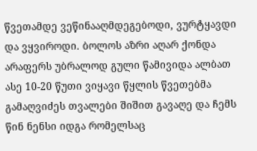წვეთამდე ვეწინააღმდეგებოდი, ვურტყავდი და ვყვიროდი. ბოლოს აზრი აღარ ქონდა არაფერს უბრალოდ გული წამივიდა ალბათ ასე 10-20 წუთი ვიყავი წყლის წვეთებმა გამაღვიძეს თვალები შიშით გავაღე და ჩემს წინ ნენსი იდგა რომელსაც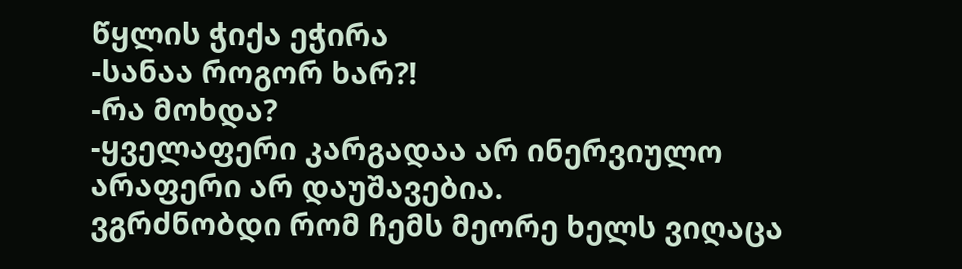წყლის ჭიქა ეჭირა
-სანაა როგორ ხარ?!
-რა მოხდა?
-ყველაფერი კარგადაა არ ინერვიულო არაფერი არ დაუშავებია.
ვგრძნობდი რომ ჩემს მეორე ხელს ვიღაცა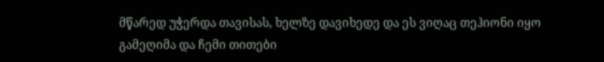მწარედ უჭერდა თავისას, ხელზე დავიხედე და ეს ვიღაც თეჰიონი იყო გამეღიმა და ჩემი თითები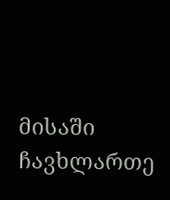მისაში ჩავხლართე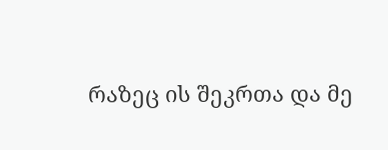რაზეც ის შეკრთა და მე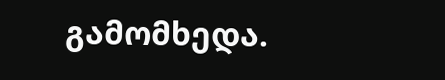გამომხედა.